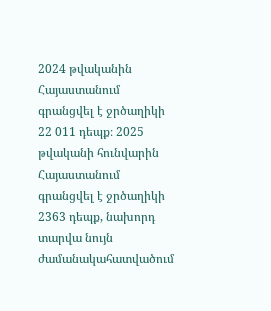2024 թվականին Հայաստանում գրանցվել է ջրծաղիկի 22 011 դեպք։ 2025 թվականի հունվարին Հայաստանում գրանցվել է ջրծաղիկի 2363 դեպք, նախորդ տարվա նույն ժամանակահատվածում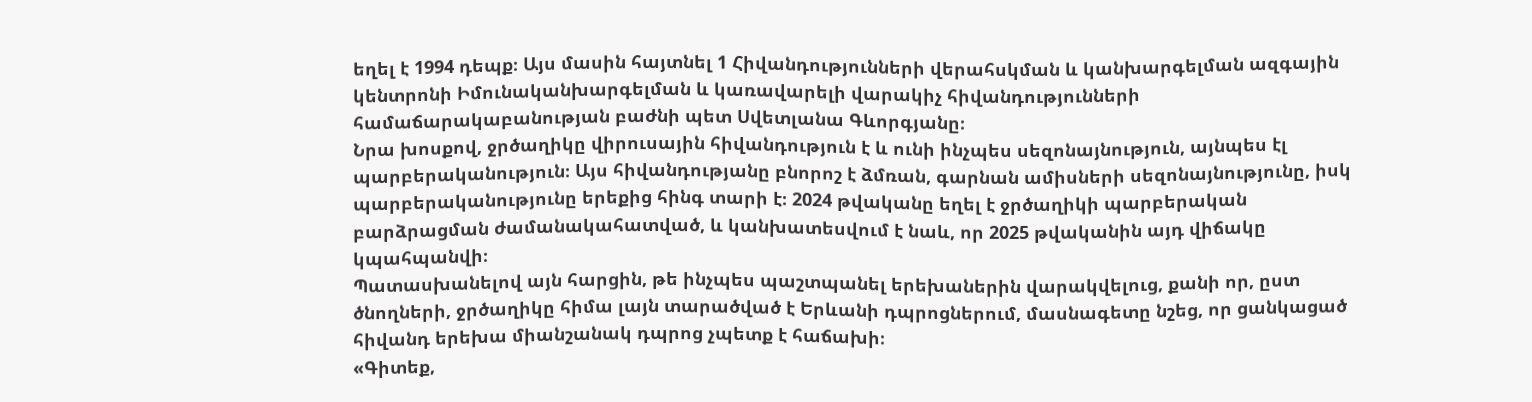եղել է 1994 դեպք։ Այս մասին հայտնել 1 Հիվանդությունների վերահսկման և կանխարգելման ազգային կենտրոնի Իմունականխարգելման և կառավարելի վարակիչ հիվանդությունների համաճարակաբանության բաժնի պետ Սվետլանա Գևորգյանը։
Նրա խոսքով, ջրծաղիկը վիրուսային հիվանդություն է և ունի ինչպես սեզոնայնություն, այնպես էլ պարբերականություն։ Այս հիվանդությանը բնորոշ է ձմռան, գարնան ամիսների սեզոնայնությունը, իսկ պարբերականությունը երեքից հինգ տարի է։ 2024 թվականը եղել է ջրծաղիկի պարբերական բարձրացման ժամանակահատված, և կանխատեսվում է նաև, որ 2025 թվականին այդ վիճակը կպահպանվի։
Պատասխանելով այն հարցին, թե ինչպես պաշտպանել երեխաներին վարակվելուց, քանի որ, ըստ ծնողների, ջրծաղիկը հիմա լայն տարածված է Երևանի դպրոցներում, մասնագետը նշեց, որ ցանկացած հիվանդ երեխա միանշանակ դպրոց չպետք է հաճախի։
«Գիտեք,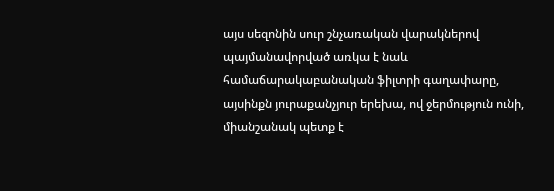այս սեզոնին սուր շնչառական վարակներով պայմանավորված առկա է նաև համաճարակաբանական ֆիլտրի գաղափարը, այսինքն յուրաքանչյուր երեխա, ով ջերմություն ունի, միանշանակ պետք է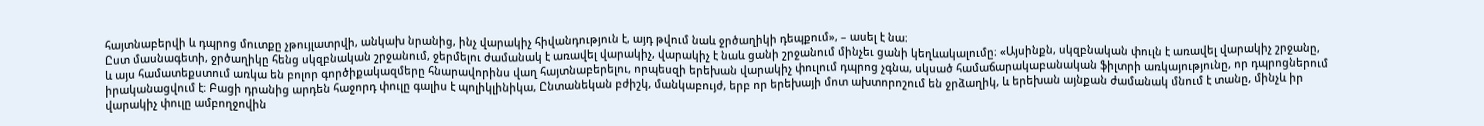հայտնաբերվի և դպրոց մուտքը չթույլատրվի, անկախ նրանից, ինչ վարակիչ հիվանդություն է, այդ թվում նաև ջրծաղիկի դեպքում», – ասել է նա։
Ըստ մասնագետի, ջրծաղիկը հենց սկզբնական շրջանում, ջերմելու ժամանակ է առավել վարակիչ, վարակիչ է նաև ցանի շրջանում մինչեւ ցանի կեղևակալումը։ «Այսինքն, սկզբնական փուլն է առավել վարակիչ շրջանը, և այս համատեքստում առկա են բոլոր գործիքակազմերը հնարավորինս վաղ հայտնաբերելու, որպեսզի երեխան վարակիչ փուլում դպրոց չգնա, սկսած համաճարակաբանական ֆիլտրի առկայությունը, որ դպրոցներում իրականացվում է։ Բացի դրանից արդեն հաջորդ փուլը գալիս է պոլիկլինիկա, Ընտանեկան բժիշկ, մանկաբույժ, երբ որ երեխայի մոտ ախտորոշում են ջրձաղիկ, և երեխան այնքան ժամանակ մնում է տանը, մինչև իր վարակիչ փուլը ամբողջովին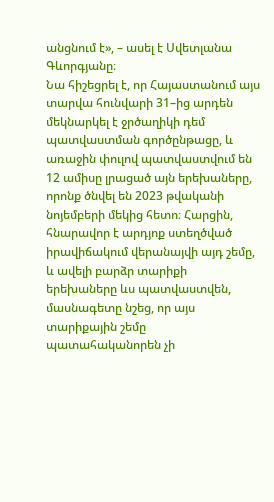անցնում է», – ասել է Սվետլանա Գևորգյանը։
Նա հիշեցրել է, որ Հայաստանում այս տարվա հունվարի 31–ից արդեն մեկնարկել է ջրծաղիկի դեմ պատվաստման գործընթացը, և առաջին փուլով պատվաստվում են 12 ամիսը լրացած այն երեխաները, որոնք ծնվել են 2023 թվականի նոյեմբերի մեկից հետո։ Հարցին, հնարավոր է արդյոք ստեղծված իրավիճակում վերանայվի այդ շեմը, և ավելի բարձր տարիքի երեխաները ևս պատվաստվեն, մասնագետը նշեց, որ այս տարիքային շեմը պատահականորեն չի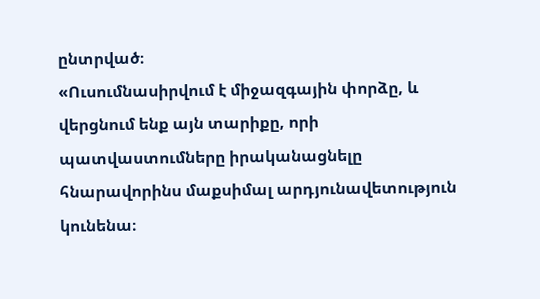ընտրված։
«Ուսումնասիրվում է միջազգային փորձը, և վերցնում ենք այն տարիքը, որի պատվաստումները իրականացնելը հնարավորինս մաքսիմալ արդյունավետություն կունենա։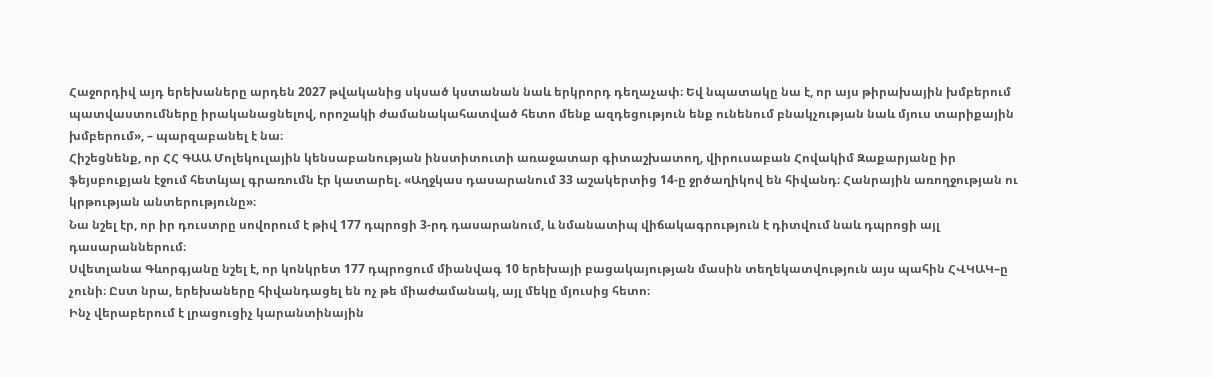Հաջորդիվ այդ երեխաները արդեն 2027 թվականից սկսած կստանան նաև երկրորդ դեղաչափ։ Եվ նպատակը նա է, որ այս թիրախային խմբերում պատվաստումները իրականացնելով, որոշակի ժամանակահատված հետո մենք ազդեցություն ենք ունենում բնակչության նաև մյուս տարիքային խմբերում», – պարզաբանել է նա։
Հիշեցնենք, որ ՀՀ ԳԱԱ Մոլեկուլային կենսաբանության ինստիտուտի առաջատար գիտաշխատող, վիրուսաբան Հովակիմ Զաքարյանը իր ֆեյսբուքյան էջում հետևյալ գրառումն էր կատարել. «Աղջկաս դասարանում 33 աշակերտից 14-ը ջրծաղիկով են հիվանդ։ Հանրային առողջության ու կրթության անտերությունը»։
Նա նշել էր, որ իր դուստրը սովորում է թիվ 177 դպրոցի 3-րդ դասարանում, և նմանատիպ վիճակագրություն է դիտվում նաև դպրոցի այլ դասարաններում։
Սվետլանա Գևորգյանը նշել է, որ կոնկրետ 177 դպրոցում միանվագ 10 երեխայի բացակայության մասին տեղեկատվություն այս պահին ՀՎԿԱԿ–ը չունի։ Ըստ նրա, երեխաները հիվանդացել են ոչ թե միաժամանակ, այլ մեկը մյուսից հետո։
Ինչ վերաբերում է լրացուցիչ կարանտինային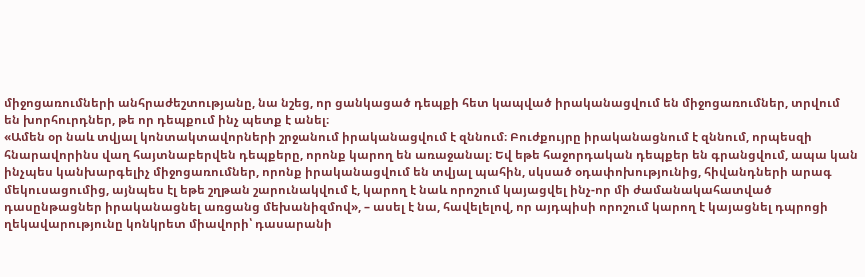միջոցառումների անհրաժեշտությանը, նա նշեց, որ ցանկացած դեպքի հետ կապված իրականացվում են միջոցառումներ, տրվում են խորհուրդներ, թե որ դեպքում ինչ պետք է անել։
«Ամեն օր նաև տվյալ կոնտակտավորների շրջանում իրականացվում է զննում։ Բուժքույրը իրականացնում է զննում, որպեսզի հնարավորինս վաղ հայտնաբերվեն դեպքերը, որոնք կարող են առաջանալ։ Եվ եթե հաջորդական դեպքեր են գրանցվում, ապա կան ինչպես կանխարգելիչ միջոցառումներ, որոնք իրականացվում են տվյալ պահին, սկսած օդափոխությունից, հիվանդների արագ մեկուսացումից, այնպես էլ եթե շղթան շարունակվում է, կարող է նաև որոշում կայացվել ինչ-որ մի ժամանակահատված դասընթացներ իրականացնել առցանց մեխանիզմով», – ասել է նա, հավելելով, որ այդպիսի որոշում կարող է կայացնել դպրոցի ղեկավարությունը կոնկրետ միավորի՝ դասարանի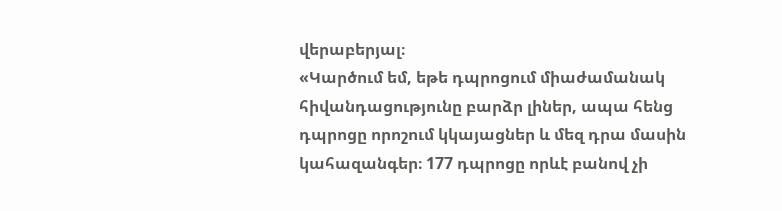վերաբերյալ։
«Կարծում եմ, եթե դպրոցում միաժամանակ հիվանդացությունը բարձր լիներ, ապա հենց դպրոցը որոշում կկայացներ և մեզ դրա մասին կահազանգեր։ 177 դպրոցը որևէ բանով չի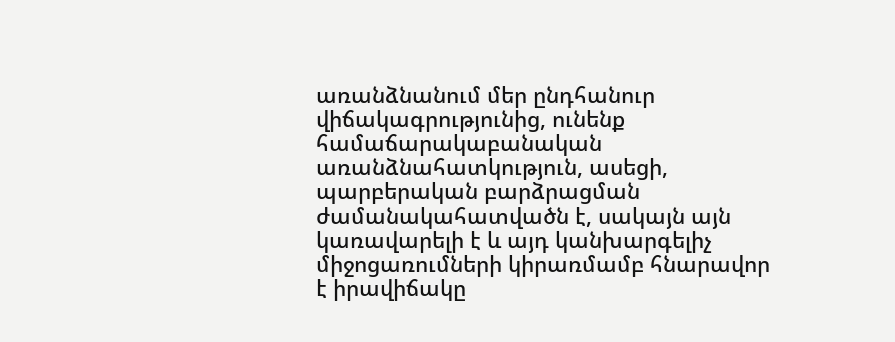առանձնանում մեր ընդհանուր վիճակագրությունից, ունենք համաճարակաբանական առանձնահատկություն, ասեցի, պարբերական բարձրացման ժամանակահատվածն է, սակայն այն կառավարելի է և այդ կանխարգելիչ միջոցառումների կիրառմամբ հնարավոր է իրավիճակը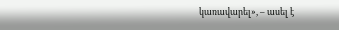կառավարել», – ասել է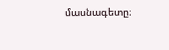մասնագետը։